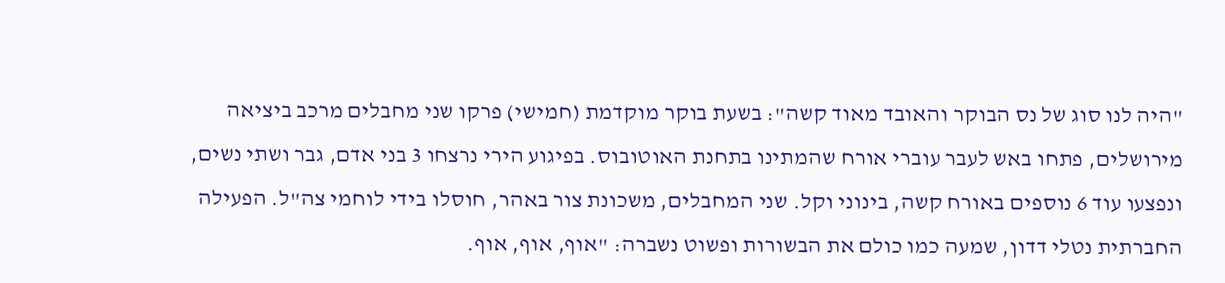"היה לנו סוג של נס הבוקר והאובד מאוד קשה": בשעת בוקר מוקדמת (חמישי) פרקו שני מחבלים מרכב ביציאה מירושלים, פתחו באש לעבר עוברי אורח שהמתינו בתחנת האוטובוס. בפיגוע הירי נרצחו 3 בני אדם, גבר ושתי נשים, ונפצעו עוד 6 נוספים באורח קשה, בינוני וקל. שני המחבלים, משכונת צור באהר, חוסלו בידי לוחמי צה"ל. הפעילה החברתית נטלי דדון, שמעה כמו כולם את הבשורות ופשוט נשברה: "אוף, אוף, אוף.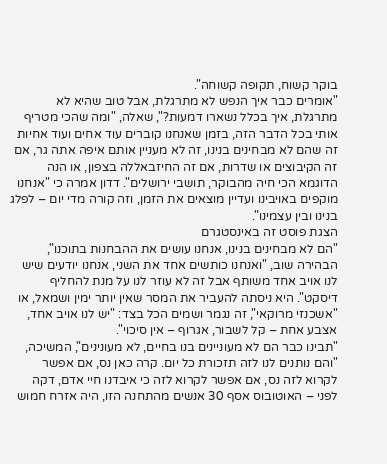בוקר קשוח, תקופה קשוחה".
"אומרים כבר איך הנפש לא מתרגלת, אבל טוב שהיא לא מתרגלת, איך בכלל נשארו דמעות?", שאלה, "ומה שהכי מטריף אותי בכל הדבר הזה, בזמן שאנחנו קוברים עוד אחים ועוד אחיות זה שהם לא מבחינים בנינו, זה לא מעניין אותם איפה אתה גר, אם זה הקיבוצים או שדרות, אם זה החיזבאללה בצפון, או הנה הדוגמא הכי חיה מהבוקר, תושבי ירושלים". דדון אמרה כי "אנחנו מוקפים באויבינו ועדיין מוצאים את הזמן, וזה קורה מדי יום – לפלג בנינו ובין עצמינו".
הצגת פוסט זה באינסטגרם
"הם לא מבחינים בנינו, אנחנו עושים את ההבחנות בתוכנו", הבהירה שוב, "ואנחנו כותשים אחד את השני, אנחנו יודעים שיש לנו אויב אחד משותף אבל זה לא עוזר לנו על מנת להחליף דיסקט". היא ניסתה להעביר את המסר שאין יותר ימין ושמאל, או "אשכנזי מרוקאי", זה נגמר ושמים הכל בצד: "יש לנו אויב אחד, אצבע אחת – קל לשבור, אגרוף – אין סיכוי".
"תבינו כבר הם לא מעוניינים בנו בחיים, לא מעונינים", המשיכה, "והם נותנים לנו לזה תזכורת כל יום. קרה כאן נס, אם אפשר לקרוא לזה נס, אם אפשר לקרוא לזה כי איבדנו חיי אדם, דקה לפני – האוטובוס אסף 30 אנשים מהתחנה הזו, היה אזרח חמוש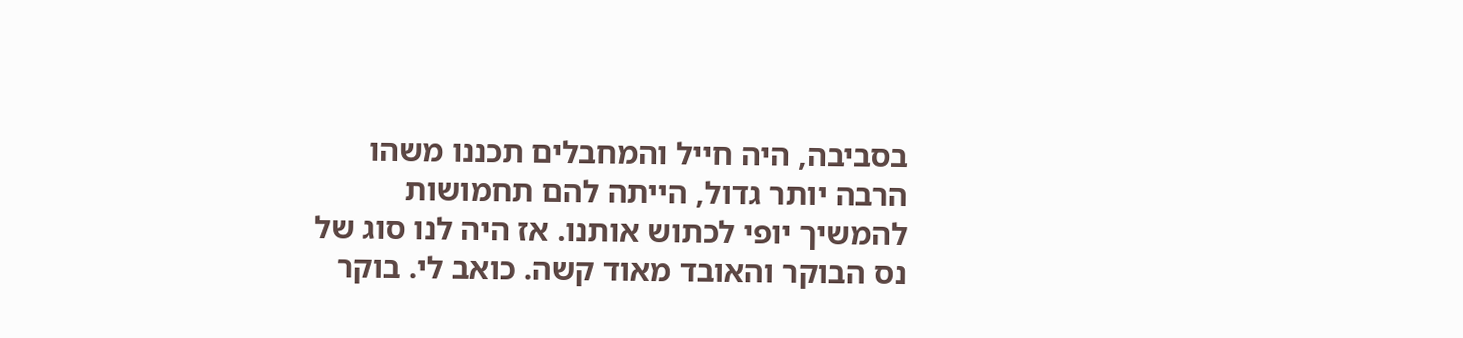בסביבה, היה חייל והמחבלים תכננו משהו הרבה יותר גדול, הייתה להם תחמושות להמשיך יופי לכתוש אותנו. אז היה לנו סוג של נס הבוקר והאובד מאוד קשה. כואב לי. בוקר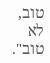טוב, לא טוב".